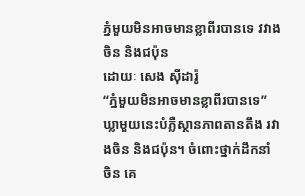ភ្នំមួយមិនអាចមានខ្លាពីរបានទេ វវាងចិន និងជប៉ុន
ដោយៈ សេង ស៊ីដារ៉ូ
“ភ្នំមួយមិនអាចមានខ្លាពីរបានទេ” ឃ្លាមួយនេះបំភ្លឺស្ថានភាពតានតឹង រវាងចិន និងជប៉ុន។ ចំពោះថ្នាក់ដឹកនាំ ចិន គេ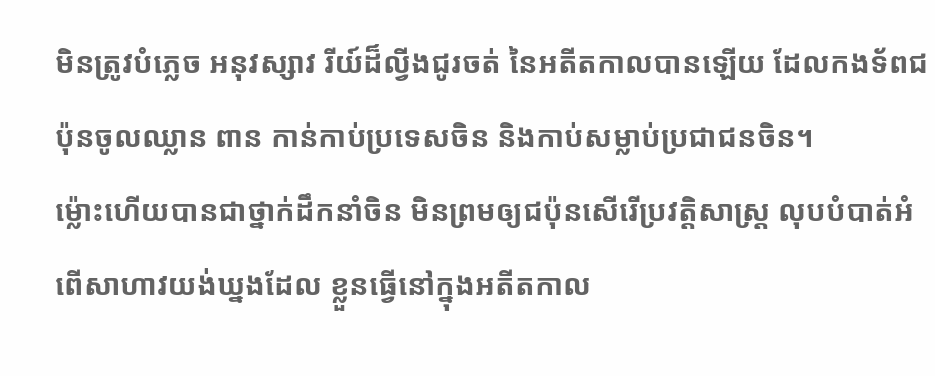មិនត្រូវបំភ្លេច អនុវស្សាវ រីយ៍ដ៏ល្វីងជូរចត់ នៃអតីតកាលបានឡើយ ដែលកងទ័ពជប៉ុនចូលឈ្លាន ពាន កាន់កាប់ប្រទេសចិន និងកាប់សម្លាប់ប្រជាជនចិន។
ម្ល៉ោះហើយបានជាថ្នាក់ដឹកនាំចិន មិនព្រមឲ្យជប៉ុនសើរើប្រវត្តិសាស្ត្រ លុបបំបាត់អំពើសាហាវយង់ឃ្នងដែល ខ្លួនធ្វើនៅក្នុងអតីតកាល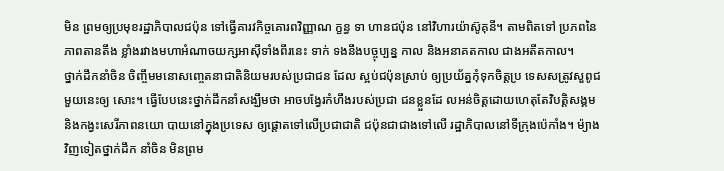មិន ព្រមឲ្យប្រមុខរដ្ឋាភិបាលជប៉ុន ទៅធ្វើគារវកិច្ចគោរពវិញ្ញាណ ក្ខន្ធ ទា ហានជប៉ុន នៅវិហារយ៉ាស៊ូគុនី។ តាមពិតទៅ ប្រភពនៃភាពតានតឹង ខ្លាំងរវាងមហាអំណាចយក្សអាស៊ីទាំងពីរនេះ ទាក់ ទងនឹងបច្ចុប្បន្ន កាល និងអនាគតកាល ជាងអតីតកាល។
ថ្នាក់ដឹកនាំចិន ចិញ្ចឹមមនោសញ្ចេតនាជាតិនិយមរបស់ប្រជាជន ដែល ស្អប់ជប៉ុនស្រាប់ ឲ្យប្រយ័ត្នកុំទុកចិត្តប្រ ទេសសត្រូវសួពូជមួយនេះឲ្យ សោះ។ ធ្វើបែបនេះថ្នាក់ដឹកនាំសង្ឃឹមថា អាចបង្វែរកំហឹងរបស់ប្រជា ជនខ្លួនដែ លអន់ចិត្តដោយហេតុតែវិបត្តិសង្គម និងកង្វះសេរីភាពនយោ បាយនៅក្នុងប្រទេស ឲ្យផ្តោតទៅលើប្រជាជាតិ ជប៉ុនជាជាងទៅលើ រដ្ឋាភិបាលនៅទីក្រុងប៉េកាំង។ ម៉្យាងវិញទៀតថ្នាក់ដឹក នាំចិន មិនព្រម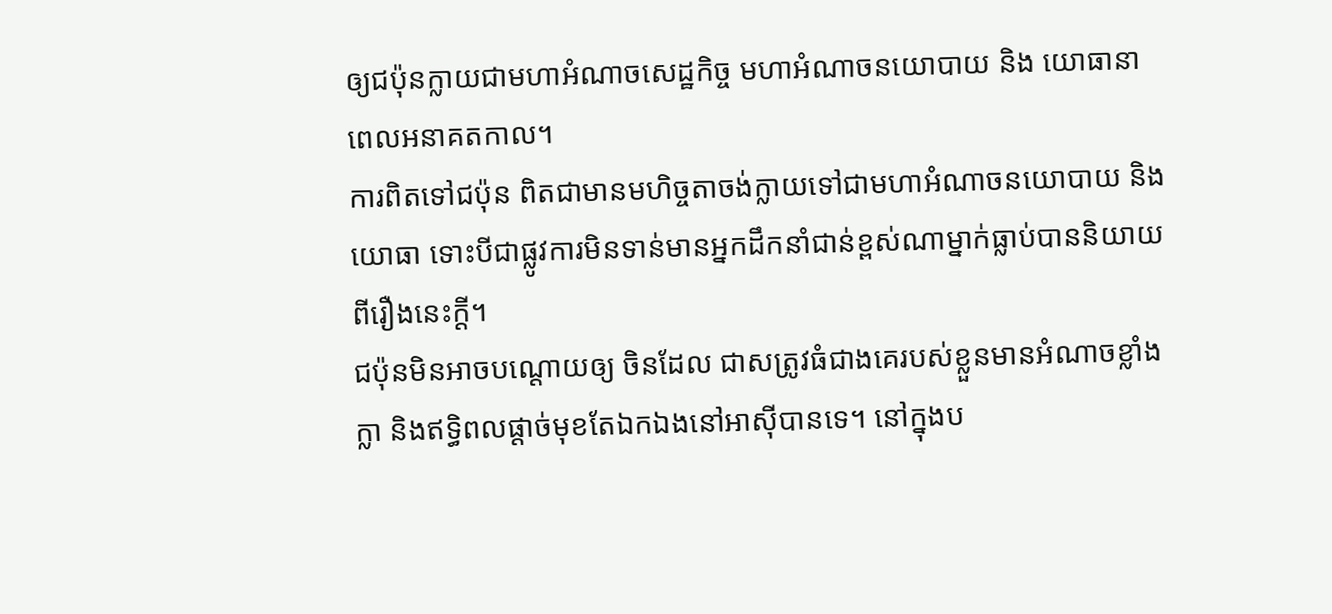ឲ្យជប៉ុនក្លាយជាមហាអំណាចសេដ្ឋកិច្ច មហាអំណាចនយោបាយ និង យោធានាពេលអនាគតកាល។
ការពិតទៅជប៉ុន ពិតជាមានមហិច្ចតាចង់ក្លាយទៅជាមហាអំណាចនយោបាយ និងយោធា ទោះបីជាផ្លូវការមិនទាន់មានអ្នកដឹកនាំជាន់ខ្ពស់ណាម្នាក់ធ្លាប់បាននិយាយពីរឿងនេះក្តី។
ជប៉ុនមិនអាចបណ្តោយឲ្យ ចិនដែល ជាសត្រូវធំជាងគេរបស់ខ្លួនមានអំណាចខ្លាំងក្លា និងឥទ្ធិពលផ្តាច់មុខតែឯកឯងនៅអាស៊ីបានទេ។ នៅក្នុងប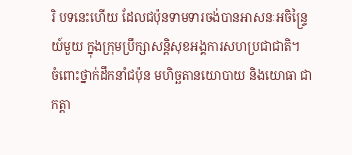រិ បទនេះហើយ ដែលជប៉ុនទាមទារចង់បានអាសនៈអចិន្ទ្រៃយ៍មួយ ក្នុងក្រុមប្រឹក្សាសន្តិសុខអង្គការសហប្រជាជាតិ។
ចំពោះថ្នាក់ដឹកនាំជប៉ុន មហិច្ឆតានយោបាយ និងយោធា ជាកត្តា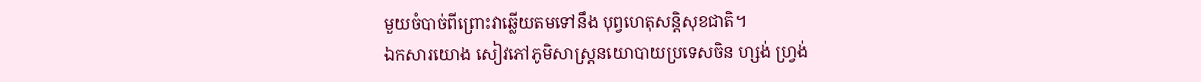មួយចំបាច់ពីព្រោះវាឆ្លើយតមទៅនឹង បុព្វហេតុសន្តិសុខជាតិ។
ឯកសារយោង សៀវភៅភូមិសាស្ត្រនយោបាយប្រទេសចិន ហ្សង់ ហ្វ្រង់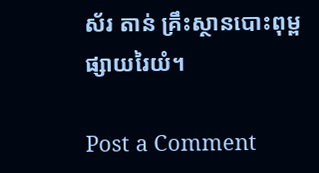ស័រ តាន់ គ្រឹះស្ថានបោះពុម្ពផ្សាយរៃយំ។

Post a Comment